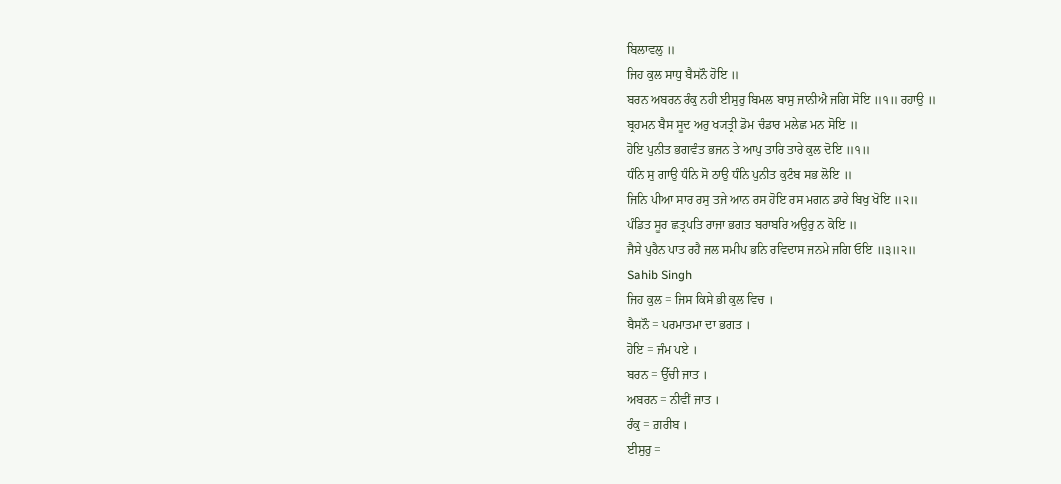ਬਿਲਾਵਲੁ ॥
ਜਿਹ ਕੁਲ ਸਾਧੁ ਬੈਸਨੌ ਹੋਇ ॥
ਬਰਨ ਅਬਰਨ ਰੰਕੁ ਨਹੀ ਈਸੁਰੁ ਬਿਮਲ ਬਾਸੁ ਜਾਨੀਐ ਜਗਿ ਸੋਇ ॥੧॥ ਰਹਾਉ ॥
ਬ੍ਰਹਮਨ ਬੈਸ ਸੂਦ ਅਰੁ ਖ੍ਯਤ੍ਰੀ ਡੋਮ ਚੰਡਾਰ ਮਲੇਛ ਮਨ ਸੋਇ ॥
ਹੋਇ ਪੁਨੀਤ ਭਗਵੰਤ ਭਜਨ ਤੇ ਆਪੁ ਤਾਰਿ ਤਾਰੇ ਕੁਲ ਦੋਇ ॥੧॥
ਧੰਨਿ ਸੁ ਗਾਉ ਧੰਨਿ ਸੋ ਠਾਉ ਧੰਨਿ ਪੁਨੀਤ ਕੁਟੰਬ ਸਭ ਲੋਇ ॥
ਜਿਨਿ ਪੀਆ ਸਾਰ ਰਸੁ ਤਜੇ ਆਨ ਰਸ ਹੋਇ ਰਸ ਮਗਨ ਡਾਰੇ ਬਿਖੁ ਖੋਇ ॥੨॥
ਪੰਡਿਤ ਸੂਰ ਛਤ੍ਰਪਤਿ ਰਾਜਾ ਭਗਤ ਬਰਾਬਰਿ ਅਉਰੁ ਨ ਕੋਇ ॥
ਜੈਸੇ ਪੁਰੈਨ ਪਾਤ ਰਹੈ ਜਲ ਸਮੀਪ ਭਨਿ ਰਵਿਦਾਸ ਜਨਮੇ ਜਗਿ ਓਇ ॥੩॥੨॥
Sahib Singh
ਜਿਹ ਕੁਲ = ਜਿਸ ਕਿਸੇ ਭੀ ਕੁਲ ਵਿਚ ।
ਬੈਸਨੌ = ਪਰਮਾਤਮਾ ਦਾ ਭਗਤ ।
ਹੋਇ = ਜੰਮ ਪਏ ।
ਬਰਨ = ਉੱਚੀ ਜਾਤ ।
ਅਬਰਨ = ਨੀਵੀਂ ਜਾਤ ।
ਰੰਕੁ = ਗ਼ਰੀਬ ।
ਈਸੁਰੁ =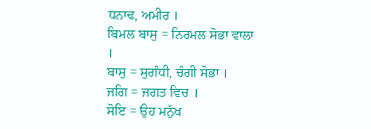ਧਨਾਢ, ਅਮੀਰ ।
ਬਿਮਲ ਬਾਸੁ = ਨਿਰਮਲ ਸੋਭਾ ਵਾਲਾ ।
ਬਾਸੁ = ਸੁਗੰਧੀ, ਚੰਗੀ ਸੋਭਾ ।
ਜਗਿ = ਜਗਤ ਵਿਚ ।
ਸੋਇ = ਉਹ ਮਨੁੱਖ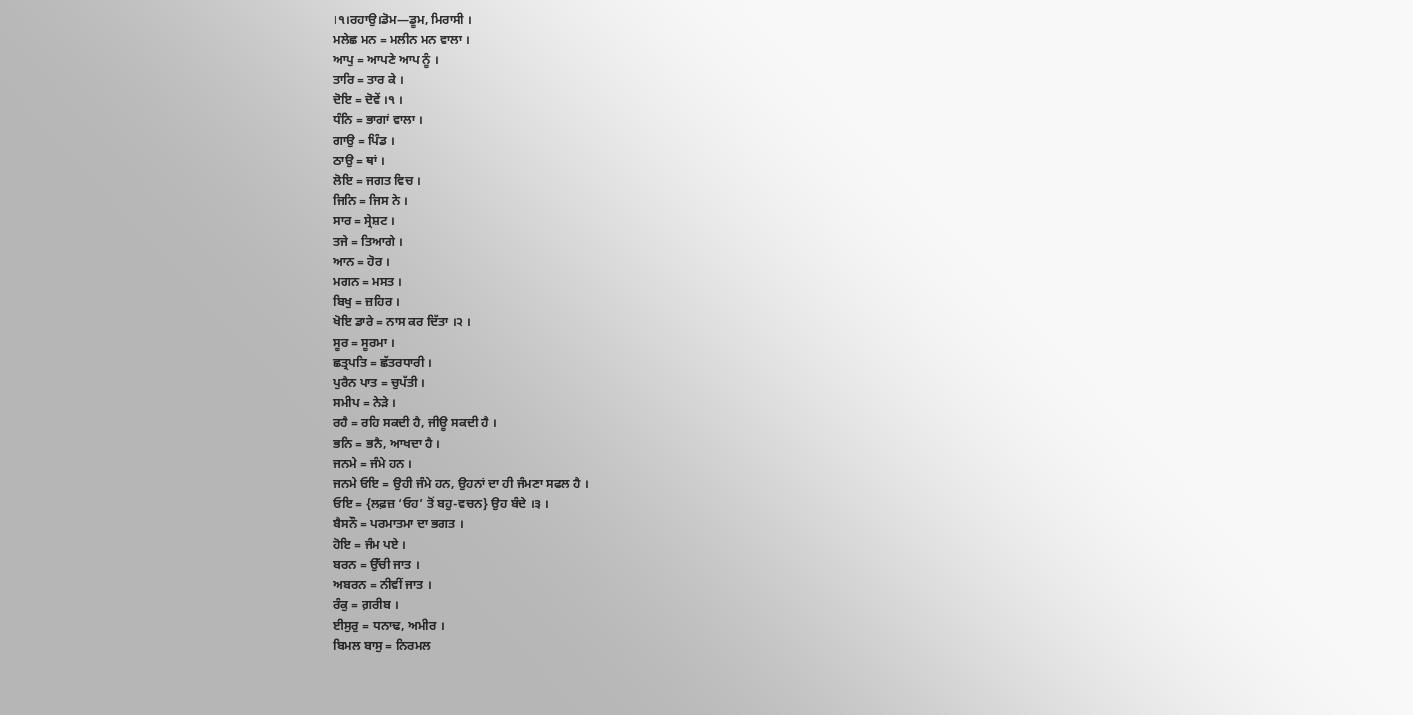।੧।ਰਹਾਉ।ਡੋਮ—ਡੂਮ, ਮਿਰਾਸੀ ।
ਮਲੇਛ ਮਨ = ਮਲੀਨ ਮਨ ਵਾਲਾ ।
ਆਪੁ = ਆਪਣੇ ਆਪ ਨੂੰ ।
ਤਾਰਿ = ਤਾਰ ਕੇ ।
ਦੋਇ = ਦੋਵੇਂ ।੧ ।
ਧੰਨਿ = ਭਾਗਾਂ ਵਾਲਾ ।
ਗਾਉ = ਪਿੰਡ ।
ਠਾਉ = ਥਾਂ ।
ਲੋਇ = ਜਗਤ ਵਿਚ ।
ਜਿਨਿ = ਜਿਸ ਨੇ ।
ਸਾਰ = ਸ੍ਰੇਸ਼ਟ ।
ਤਜੇ = ਤਿਆਗੇ ।
ਆਨ = ਹੋਰ ।
ਮਗਨ = ਮਸਤ ।
ਬਿਖੁ = ਜ਼ਹਿਰ ।
ਖੋਇ ਡਾਰੇ = ਨਾਸ ਕਰ ਦਿੱਤਾ ।੨ ।
ਸੂਰ = ਸੂਰਮਾ ।
ਛਤ੍ਰਪਤਿ = ਛੱਤਰਧਾਰੀ ।
ਪੁਰੈਨ ਪਾਤ = ਚੁਪੱਤੀ ।
ਸਮੀਪ = ਨੇੜੇ ।
ਰਹੈ = ਰਹਿ ਸਕਦੀ ਹੈ, ਜੀਊ ਸਕਦੀ ਹੈ ।
ਭਨਿ = ਭਨੈ, ਆਖਦਾ ਹੈ ।
ਜਨਮੇ = ਜੰਮੇ ਹਨ ।
ਜਨਮੇ ਓਇ = ਉਹੀ ਜੰਮੇ ਹਨ, ਉਹਨਾਂ ਦਾ ਹੀ ਜੰਮਣਾ ਸਫਲ ਹੈ ।
ਓਇ = {ਲਫ਼ਜ਼ ‘ਓਹ’ ਤੋਂ ਬਹੁ-ਵਚਨ} ਉਹ ਬੰਦੇ ।੩ ।
ਬੈਸਨੌ = ਪਰਮਾਤਮਾ ਦਾ ਭਗਤ ।
ਹੋਇ = ਜੰਮ ਪਏ ।
ਬਰਨ = ਉੱਚੀ ਜਾਤ ।
ਅਬਰਨ = ਨੀਵੀਂ ਜਾਤ ।
ਰੰਕੁ = ਗ਼ਰੀਬ ।
ਈਸੁਰੁ = ਧਨਾਢ, ਅਮੀਰ ।
ਬਿਮਲ ਬਾਸੁ = ਨਿਰਮਲ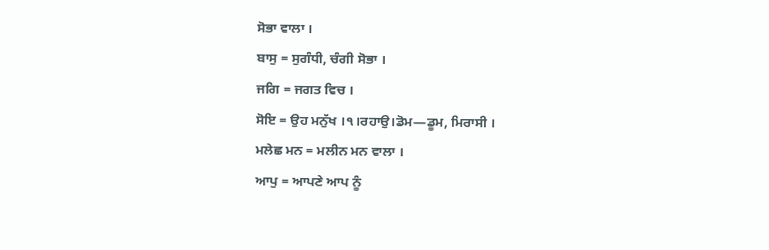ਸੋਭਾ ਵਾਲਾ ।
ਬਾਸੁ = ਸੁਗੰਧੀ, ਚੰਗੀ ਸੋਭਾ ।
ਜਗਿ = ਜਗਤ ਵਿਚ ।
ਸੋਇ = ਉਹ ਮਨੁੱਖ ।੧।ਰਹਾਉ।ਡੋਮ—ਡੂਮ, ਮਿਰਾਸੀ ।
ਮਲੇਛ ਮਨ = ਮਲੀਨ ਮਨ ਵਾਲਾ ।
ਆਪੁ = ਆਪਣੇ ਆਪ ਨੂੰ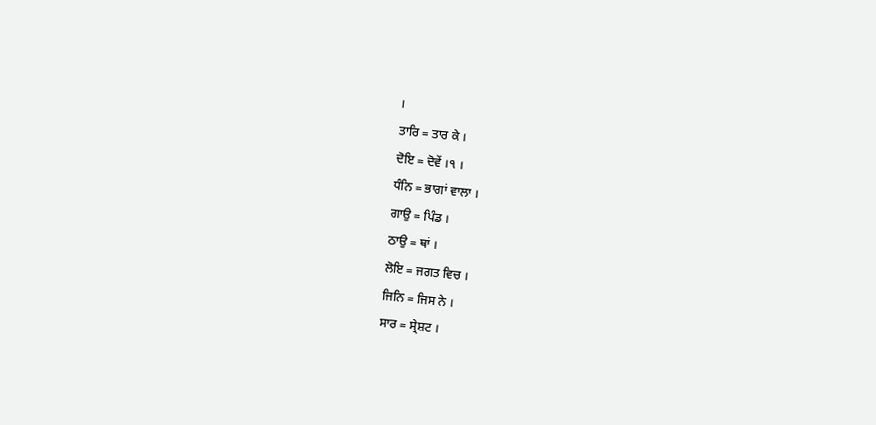।
ਤਾਰਿ = ਤਾਰ ਕੇ ।
ਦੋਇ = ਦੋਵੇਂ ।੧ ।
ਧੰਨਿ = ਭਾਗਾਂ ਵਾਲਾ ।
ਗਾਉ = ਪਿੰਡ ।
ਠਾਉ = ਥਾਂ ।
ਲੋਇ = ਜਗਤ ਵਿਚ ।
ਜਿਨਿ = ਜਿਸ ਨੇ ।
ਸਾਰ = ਸ੍ਰੇਸ਼ਟ ।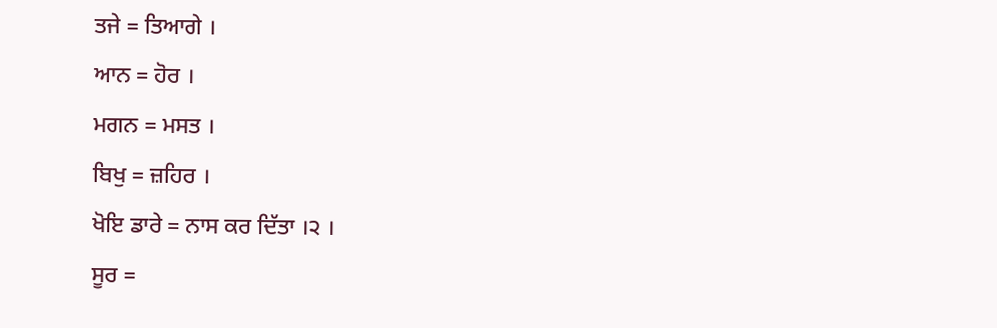ਤਜੇ = ਤਿਆਗੇ ।
ਆਨ = ਹੋਰ ।
ਮਗਨ = ਮਸਤ ।
ਬਿਖੁ = ਜ਼ਹਿਰ ।
ਖੋਇ ਡਾਰੇ = ਨਾਸ ਕਰ ਦਿੱਤਾ ।੨ ।
ਸੂਰ =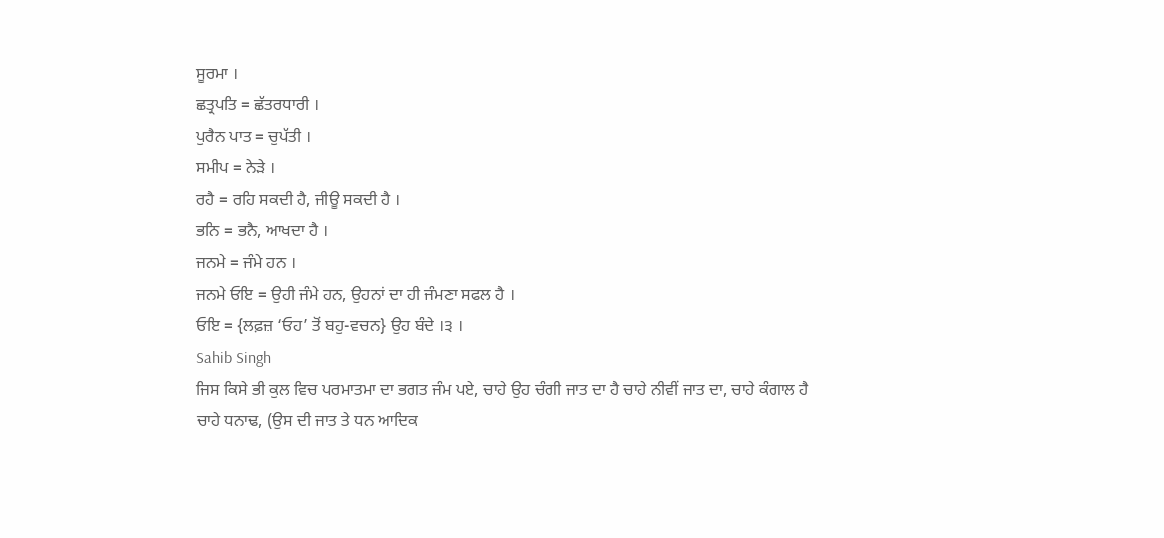ਸੂਰਮਾ ।
ਛਤ੍ਰਪਤਿ = ਛੱਤਰਧਾਰੀ ।
ਪੁਰੈਨ ਪਾਤ = ਚੁਪੱਤੀ ।
ਸਮੀਪ = ਨੇੜੇ ।
ਰਹੈ = ਰਹਿ ਸਕਦੀ ਹੈ, ਜੀਊ ਸਕਦੀ ਹੈ ।
ਭਨਿ = ਭਨੈ, ਆਖਦਾ ਹੈ ।
ਜਨਮੇ = ਜੰਮੇ ਹਨ ।
ਜਨਮੇ ਓਇ = ਉਹੀ ਜੰਮੇ ਹਨ, ਉਹਨਾਂ ਦਾ ਹੀ ਜੰਮਣਾ ਸਫਲ ਹੈ ।
ਓਇ = {ਲਫ਼ਜ਼ ‘ਓਹ’ ਤੋਂ ਬਹੁ-ਵਚਨ} ਉਹ ਬੰਦੇ ।੩ ।
Sahib Singh
ਜਿਸ ਕਿਸੇ ਭੀ ਕੁਲ ਵਿਚ ਪਰਮਾਤਮਾ ਦਾ ਭਗਤ ਜੰਮ ਪਏ, ਚਾਹੇ ਉਹ ਚੰਗੀ ਜਾਤ ਦਾ ਹੈ ਚਾਹੇ ਨੀਵੀਂ ਜਾਤ ਦਾ, ਚਾਹੇ ਕੰਗਾਲ ਹੈ ਚਾਹੇ ਧਨਾਢ, (ਉਸ ਦੀ ਜਾਤ ਤੇ ਧਨ ਆਦਿਕ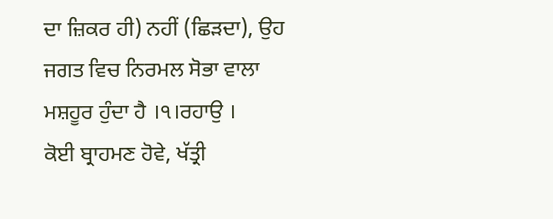ਦਾ ਜ਼ਿਕਰ ਹੀ) ਨਹੀਂ (ਛਿੜਦਾ), ਉਹ ਜਗਤ ਵਿਚ ਨਿਰਮਲ ਸੋਭਾ ਵਾਲਾ ਮਸ਼ਹੂਰ ਹੁੰਦਾ ਹੈ ।੧।ਰਹਾਉ ।
ਕੋਈ ਬ੍ਰਾਹਮਣ ਹੋਵੇ, ਖੱਤ੍ਰੀ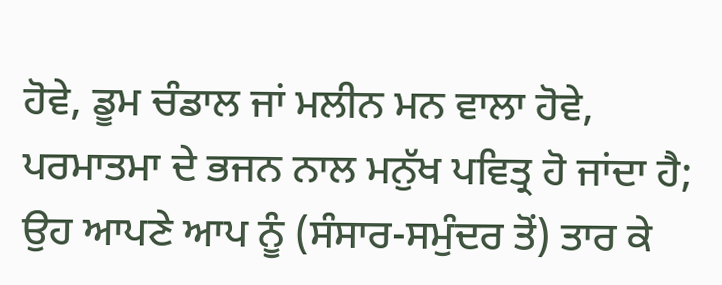ਹੋਵੇ, ਡੂਮ ਚੰਡਾਲ ਜਾਂ ਮਲੀਨ ਮਨ ਵਾਲਾ ਹੋਵੇ, ਪਰਮਾਤਮਾ ਦੇ ਭਜਨ ਨਾਲ ਮਨੁੱਖ ਪਵਿਤ੍ਰ ਹੋ ਜਾਂਦਾ ਹੈ; ਉਹ ਆਪਣੇ ਆਪ ਨੂੰ (ਸੰਸਾਰ-ਸਮੁੰਦਰ ਤੋਂ) ਤਾਰ ਕੇ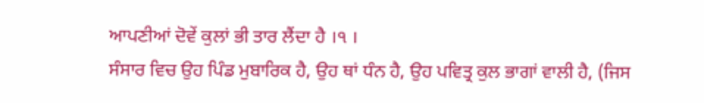ਆਪਣੀਆਂ ਦੋਵੇਂ ਕੁਲਾਂ ਭੀ ਤਾਰ ਲੈਂਦਾ ਹੈ ।੧ ।
ਸੰਸਾਰ ਵਿਚ ਉਹ ਪਿੰਡ ਮੁਬਾਰਿਕ ਹੈ, ਉਹ ਥਾਂ ਧੰਨ ਹੈ, ਉਹ ਪਵਿਤ੍ਰ ਕੁਲ ਭਾਗਾਂ ਵਾਲੀ ਹੈ, (ਜਿਸ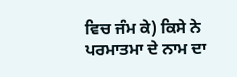ਵਿਚ ਜੰਮ ਕੇ) ਕਿਸੇ ਨੇ ਪਰਮਾਤਮਾ ਦੇ ਨਾਮ ਦਾ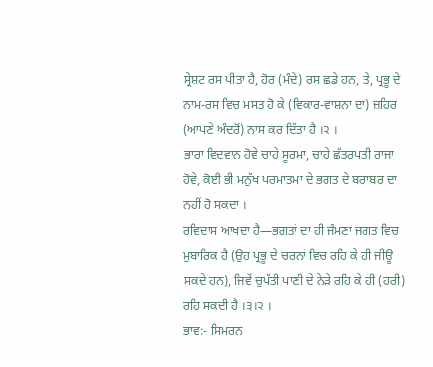ਸ੍ਰੇਸ਼ਟ ਰਸ ਪੀਤਾ ਹੈ, ਹੋਰ (ਮੰਦੇ) ਰਸ ਛਡੇ ਹਨ, ਤੇ, ਪ੍ਰਭੂ ਦੇ ਨਾਮ-ਰਸ ਵਿਚ ਮਸਤ ਹੋ ਕੇ (ਵਿਕਾਰ-ਵਾਸ਼ਨਾ ਦਾ) ਜ਼ਹਿਰ (ਆਪਣੇ ਅੰਦਰੋਂ) ਨਾਸ ਕਰ ਦਿੱਤਾ ਹੈ ।੨ ।
ਭਾਰਾ ਵਿਦਵਾਨ ਹੋਵੇ ਚਾਹੇ ਸੂਰਮਾ, ਚਾਹੇ ਛੱਤਰਪਤੀ ਰਾਜਾ ਹੋਵੇ, ਕੋਈ ਭੀ ਮਨੁੱਖ ਪਰਮਾਤਮਾ ਦੇ ਭਗਤ ਦੇ ਬਰਾਬਰ ਦਾ ਨਹੀਂ ਹੋ ਸਕਦਾ ।
ਰਵਿਦਾਸ ਆਖਦਾ ਹੈ—ਭਗਤਾਂ ਦਾ ਹੀ ਜੰਮਣਾ ਜਗਤ ਵਿਚ ਮੁਬਾਰਿਕ ਹੈ (ਉਹ ਪ੍ਰਭੂ ਦੇ ਚਰਨਾਂ ਵਿਚ ਰਹਿ ਕੇ ਹੀ ਜੀਊ ਸਕਦੇ ਹਨ), ਜਿਵੇਂ ਚੁਪੱਤੀ ਪਾਣੀ ਦੇ ਨੇੜੇ ਰਹਿ ਕੇ ਹੀ (ਹਰੀ) ਰਹਿ ਸਕਦੀ ਹੈ ।੩।੨ ।
ਭਾਵ:- ਸਿਮਰਨ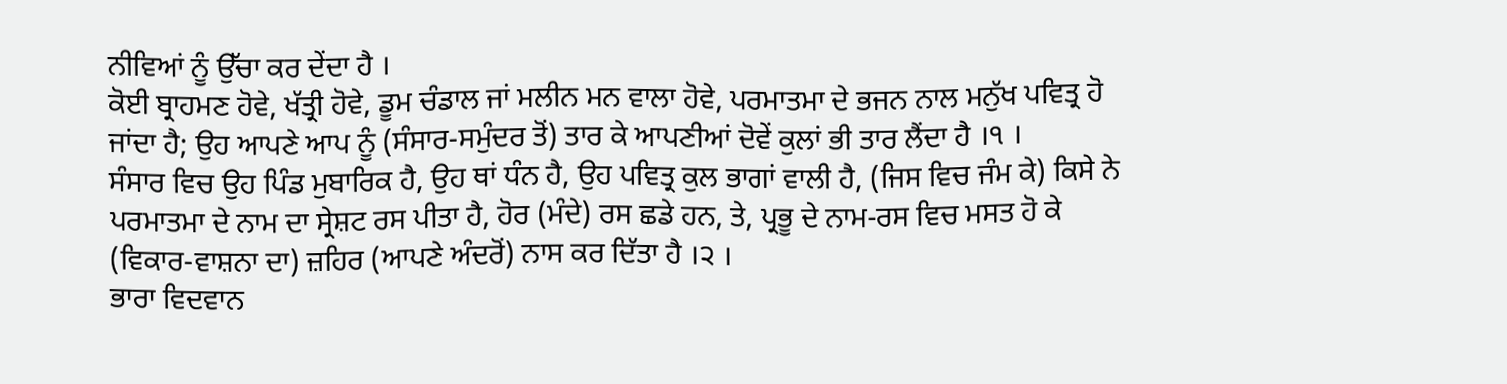ਨੀਵਿਆਂ ਨੂੰ ਉੱਚਾ ਕਰ ਦੇਂਦਾ ਹੈ ।
ਕੋਈ ਬ੍ਰਾਹਮਣ ਹੋਵੇ, ਖੱਤ੍ਰੀ ਹੋਵੇ, ਡੂਮ ਚੰਡਾਲ ਜਾਂ ਮਲੀਨ ਮਨ ਵਾਲਾ ਹੋਵੇ, ਪਰਮਾਤਮਾ ਦੇ ਭਜਨ ਨਾਲ ਮਨੁੱਖ ਪਵਿਤ੍ਰ ਹੋ ਜਾਂਦਾ ਹੈ; ਉਹ ਆਪਣੇ ਆਪ ਨੂੰ (ਸੰਸਾਰ-ਸਮੁੰਦਰ ਤੋਂ) ਤਾਰ ਕੇ ਆਪਣੀਆਂ ਦੋਵੇਂ ਕੁਲਾਂ ਭੀ ਤਾਰ ਲੈਂਦਾ ਹੈ ।੧ ।
ਸੰਸਾਰ ਵਿਚ ਉਹ ਪਿੰਡ ਮੁਬਾਰਿਕ ਹੈ, ਉਹ ਥਾਂ ਧੰਨ ਹੈ, ਉਹ ਪਵਿਤ੍ਰ ਕੁਲ ਭਾਗਾਂ ਵਾਲੀ ਹੈ, (ਜਿਸ ਵਿਚ ਜੰਮ ਕੇ) ਕਿਸੇ ਨੇ ਪਰਮਾਤਮਾ ਦੇ ਨਾਮ ਦਾ ਸ੍ਰੇਸ਼ਟ ਰਸ ਪੀਤਾ ਹੈ, ਹੋਰ (ਮੰਦੇ) ਰਸ ਛਡੇ ਹਨ, ਤੇ, ਪ੍ਰਭੂ ਦੇ ਨਾਮ-ਰਸ ਵਿਚ ਮਸਤ ਹੋ ਕੇ (ਵਿਕਾਰ-ਵਾਸ਼ਨਾ ਦਾ) ਜ਼ਹਿਰ (ਆਪਣੇ ਅੰਦਰੋਂ) ਨਾਸ ਕਰ ਦਿੱਤਾ ਹੈ ।੨ ।
ਭਾਰਾ ਵਿਦਵਾਨ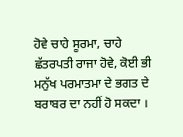ਹੋਵੇ ਚਾਹੇ ਸੂਰਮਾ, ਚਾਹੇ ਛੱਤਰਪਤੀ ਰਾਜਾ ਹੋਵੇ, ਕੋਈ ਭੀ ਮਨੁੱਖ ਪਰਮਾਤਮਾ ਦੇ ਭਗਤ ਦੇ ਬਰਾਬਰ ਦਾ ਨਹੀਂ ਹੋ ਸਕਦਾ ।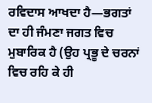ਰਵਿਦਾਸ ਆਖਦਾ ਹੈ—ਭਗਤਾਂ ਦਾ ਹੀ ਜੰਮਣਾ ਜਗਤ ਵਿਚ ਮੁਬਾਰਿਕ ਹੈ (ਉਹ ਪ੍ਰਭੂ ਦੇ ਚਰਨਾਂ ਵਿਚ ਰਹਿ ਕੇ ਹੀ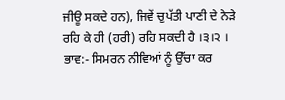ਜੀਊ ਸਕਦੇ ਹਨ), ਜਿਵੇਂ ਚੁਪੱਤੀ ਪਾਣੀ ਦੇ ਨੇੜੇ ਰਹਿ ਕੇ ਹੀ (ਹਰੀ) ਰਹਿ ਸਕਦੀ ਹੈ ।੩।੨ ।
ਭਾਵ:- ਸਿਮਰਨ ਨੀਵਿਆਂ ਨੂੰ ਉੱਚਾ ਕਰ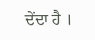ਦੇਂਦਾ ਹੈ ।